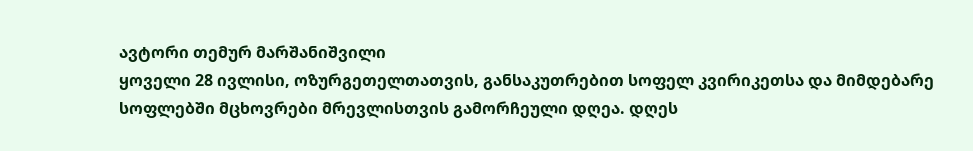ავტორი თემურ მარშანიშვილი
ყოველი 28 ივლისი, ოზურგეთელთათვის, განსაკუთრებით სოფელ კვირიკეთსა და მიმდებარე სოფლებში მცხოვრები მრევლისთვის გამორჩეული დღეა. დღეს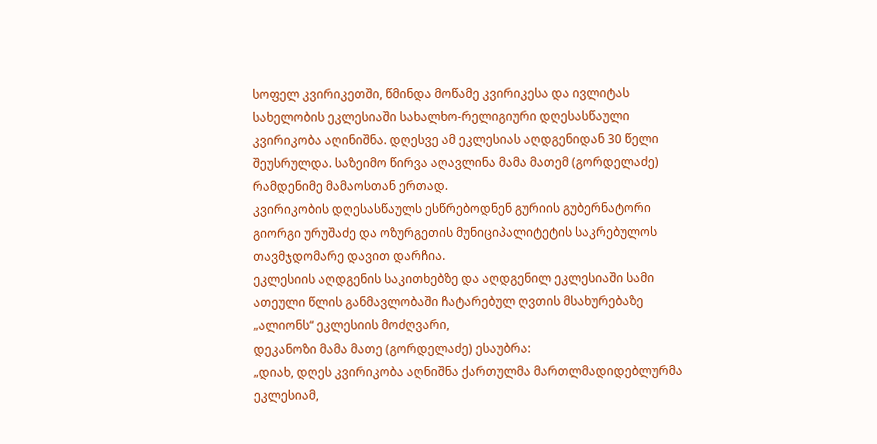სოფელ კვირიკეთში, წმინდა მოწამე კვირიკესა და ივლიტას სახელობის ეკლესიაში სახალხო-რელიგიური დღესასწაული კვირიკობა აღინიშნა. დღესვე ამ ეკლესიას აღდგენიდან 30 წელი შეუსრულდა. საზეიმო წირვა აღავლინა მამა მათემ (გორდელაძე) რამდენიმე მამაოსთან ერთად.
კვირიკობის დღესასწაულს ესწრებოდნენ გურიის გუბერნატორი გიორგი ურუშაძე და ოზურგეთის მუნიციპალიტეტის საკრებულოს თავმჯდომარე დავით დარჩია.
ეკლესიის აღდგენის საკითხებზე და აღდგენილ ეკლესიაში სამი ათეული წლის განმავლობაში ჩატარებულ ღვთის მსახურებაზე „ალიონს“ ეკლესიის მოძღვარი,
დეკანოზი მამა მათე (გორდელაძე) ესაუბრა:
„დიახ, დღეს კვირიკობა აღნიშნა ქართულმა მართლმადიდებლურმა ეკლესიამ,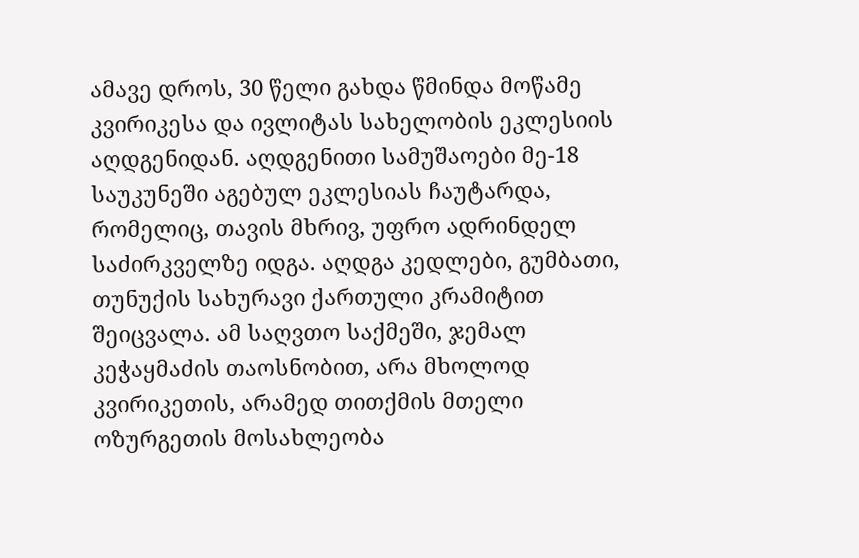ამავე დროს, 30 წელი გახდა წმინდა მოწამე კვირიკესა და ივლიტას სახელობის ეკლესიის აღდგენიდან. აღდგენითი სამუშაოები მე-18 საუკუნეში აგებულ ეკლესიას ჩაუტარდა, რომელიც, თავის მხრივ, უფრო ადრინდელ საძირკველზე იდგა. აღდგა კედლები, გუმბათი, თუნუქის სახურავი ქართული კრამიტით შეიცვალა. ამ საღვთო საქმეში, ჯემალ კეჭაყმაძის თაოსნობით, არა მხოლოდ კვირიკეთის, არამედ თითქმის მთელი ოზურგეთის მოსახლეობა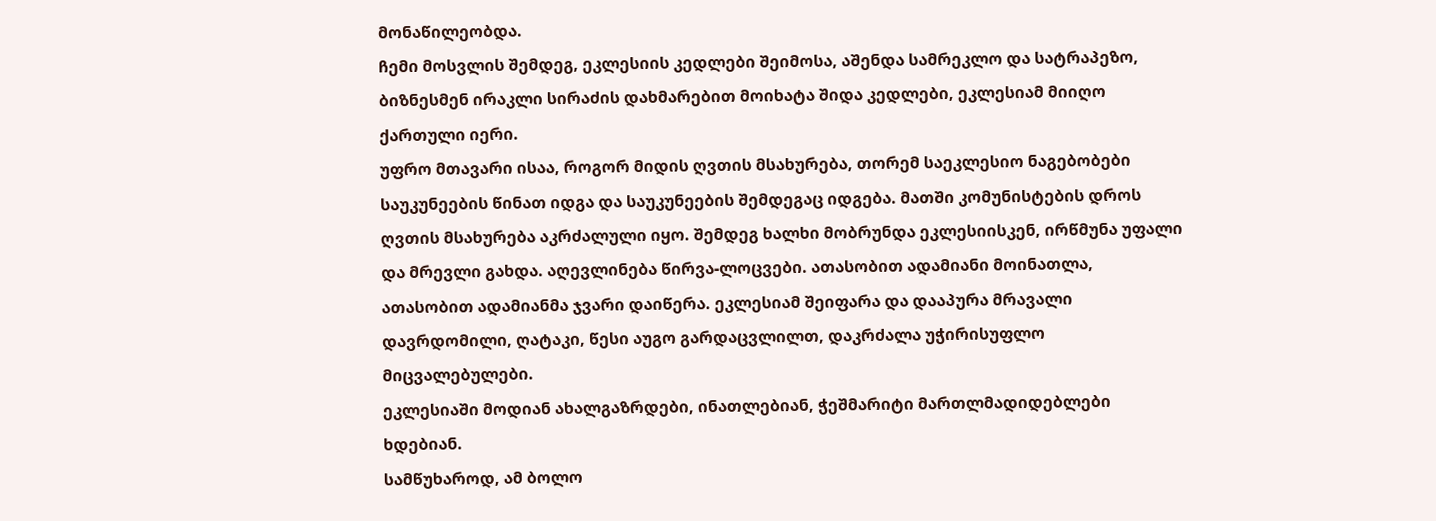მონაწილეობდა.
ჩემი მოსვლის შემდეგ, ეკლესიის კედლები შეიმოსა, აშენდა სამრეკლო და სატრაპეზო, ბიზნესმენ ირაკლი სირაძის დახმარებით მოიხატა შიდა კედლები, ეკლესიამ მიიღო ქართული იერი.
უფრო მთავარი ისაა, როგორ მიდის ღვთის მსახურება, თორემ საეკლესიო ნაგებობები საუკუნეების წინათ იდგა და საუკუნეების შემდეგაც იდგება. მათში კომუნისტების დროს ღვთის მსახურება აკრძალული იყო. შემდეგ ხალხი მობრუნდა ეკლესიისკენ, ირწმუნა უფალი და მრევლი გახდა. აღევლინება წირვა-ლოცვები. ათასობით ადამიანი მოინათლა, ათასობით ადამიანმა ჯვარი დაიწერა. ეკლესიამ შეიფარა და დააპურა მრავალი დავრდომილი, ღატაკი, წესი აუგო გარდაცვლილთ, დაკრძალა უჭირისუფლო მიცვალებულები.
ეკლესიაში მოდიან ახალგაზრდები, ინათლებიან, ჭეშმარიტი მართლმადიდებლები ხდებიან.
სამწუხაროდ, ამ ბოლო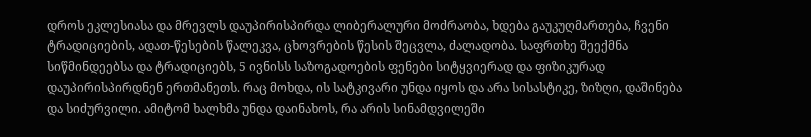დროს ეკლესიასა და მრევლს დაუპირისპირდა ლიბერალური მოძრაობა, ხდება გაუკუღმართება, ჩვენი ტრადიციების, ადათ-წესების წალეკვა, ცხოვრების წესის შეცვლა, ძალადობა. საფრთხე შეექმნა სიწმინდეებსა და ტრადიციებს, 5 ივნისს საზოგადოების ფენები სიტყვიერად და ფიზიკურად დაუპირისპირდნენ ერთმანეთს. რაც მოხდა, ის სატკივარი უნდა იყოს და არა სისასტიკე, ზიზღი, დაშინება და სიძურვილი. ამიტომ ხალხმა უნდა დაინახოს, რა არის სინამდვილეში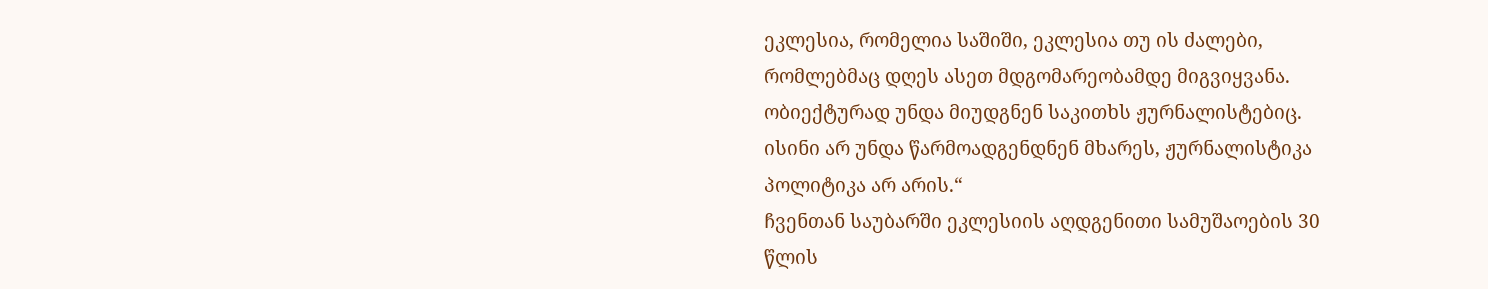ეკლესია, რომელია საშიში, ეკლესია თუ ის ძალები, რომლებმაც დღეს ასეთ მდგომარეობამდე მიგვიყვანა.
ობიექტურად უნდა მიუდგნენ საკითხს ჟურნალისტებიც. ისინი არ უნდა წარმოადგენდნენ მხარეს, ჟურნალისტიკა პოლიტიკა არ არის.“
ჩვენთან საუბარში ეკლესიის აღდგენითი სამუშაოების 30 წლის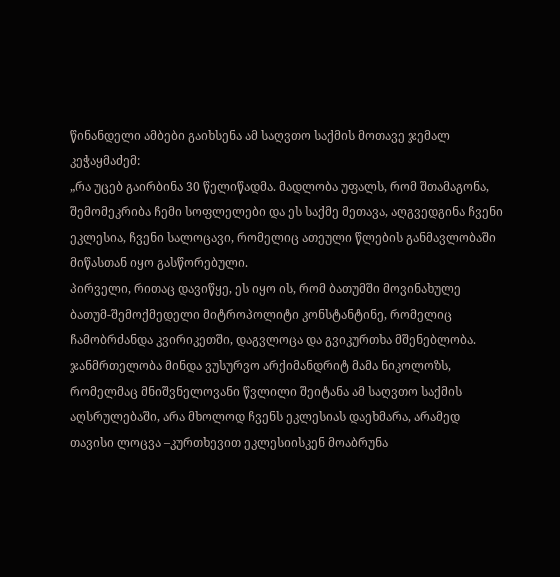წინანდელი ამბები გაიხსენა ამ საღვთო საქმის მოთავე ჯემალ კეჭაყმაძემ:
„რა უცებ გაირბინა 30 წელიწადმა. მადლობა უფალს, რომ შთამაგონა, შემომეკრიბა ჩემი სოფლელები და ეს საქმე მეთავა, აღგვედგინა ჩვენი ეკლესია, ჩვენი სალოცავი, რომელიც ათეული წლების განმავლობაში მიწასთან იყო გასწორებული.
პირველი, რითაც დავიწყე, ეს იყო ის, რომ ბათუმში მოვინახულე ბათუმ-შემოქმედელი მიტროპოლიტი კონსტანტინე, რომელიც ჩამობრძანდა კვირიკეთში, დაგვლოცა და გვიკურთხა მშენებლობა.
ჯანმრთელობა მინდა ვუსურვო არქიმანდრიტ მამა ნიკოლოზს, რომელმაც მნიშვნელოვანი წვლილი შეიტანა ამ საღვთო საქმის აღსრულებაში, არა მხოლოდ ჩვენს ეკლესიას დაეხმარა, არამედ თავისი ლოცვა –კურთხევით ეკლესიისკენ მოაბრუნა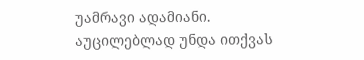უამრავი ადამიანი.
აუცილებლად უნდა ითქვას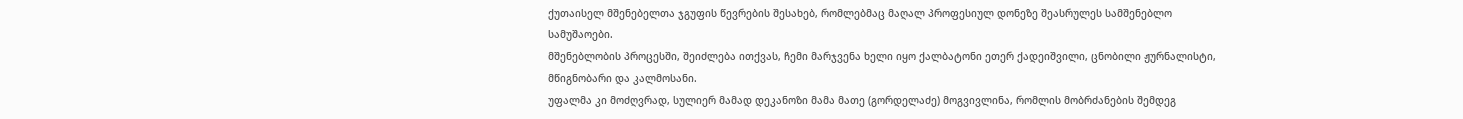ქუთაისელ მშენებელთა ჯგუფის წევრების შესახებ, რომლებმაც მაღალ პროფესიულ დონეზე შეასრულეს სამშენებლო სამუშაოები.
მშენებლობის პროცესში, შეიძლება ითქვას, ჩემი მარჯვენა ხელი იყო ქალბატონი ეთერ ქადეიშვილი, ცნობილი ჟურნალისტი, მწიგნობარი და კალმოსანი.
უფალმა კი მოძღვრად, სულიერ მამად დეკანოზი მამა მათე (გორდელაძე) მოგვივლინა, რომლის მობრძანების შემდეგ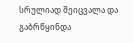სრულიად შეიცვალა და გაბრწყინდა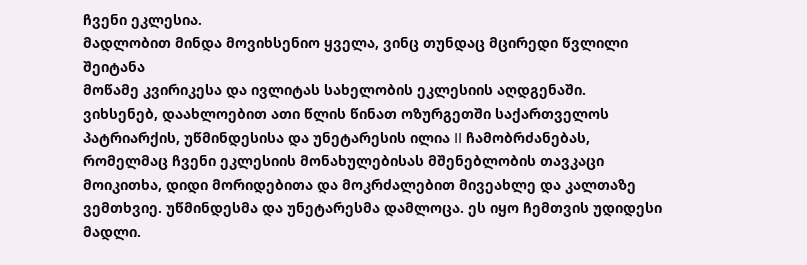ჩვენი ეკლესია.
მადლობით მინდა მოვიხსენიო ყველა, ვინც თუნდაც მცირედი წვლილი შეიტანა
მოწამე კვირიკესა და ივლიტას სახელობის ეკლესიის აღდგენაში.
ვიხსენებ, დაახლოებით ათი წლის წინათ ოზურგეთში საქართველოს პატრიარქის, უწმინდესისა და უნეტარესის ილია II ჩამობრძანებას, რომელმაც ჩვენი ეკლესიის მონახულებისას მშენებლობის თავკაცი მოიკითხა, დიდი მორიდებითა და მოკრძალებით მივეახლე და კალთაზე ვემთხვიე. უწმინდესმა და უნეტარესმა დამლოცა. ეს იყო ჩემთვის უდიდესი მადლი.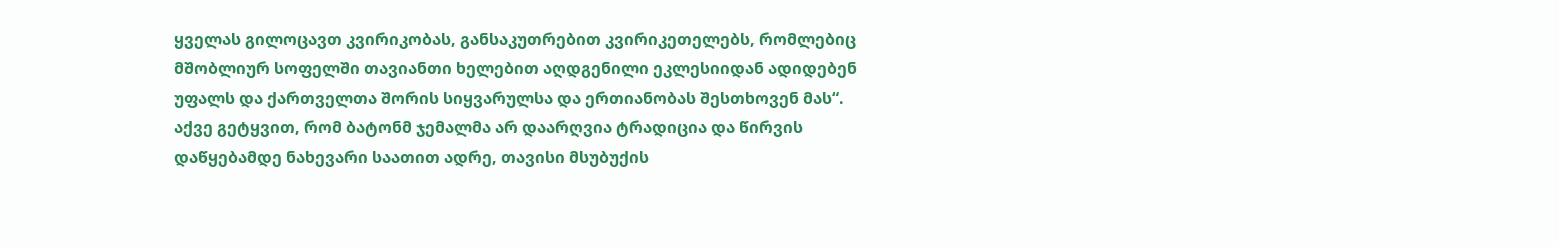ყველას გილოცავთ კვირიკობას, განსაკუთრებით კვირიკეთელებს, რომლებიც მშობლიურ სოფელში თავიანთი ხელებით აღდგენილი ეკლესიიდან ადიდებენ უფალს და ქართველთა შორის სიყვარულსა და ერთიანობას შესთხოვენ მას“.
აქვე გეტყვით, რომ ბატონმ ჯემალმა არ დაარღვია ტრადიცია და წირვის დაწყებამდე ნახევარი საათით ადრე, თავისი მსუბუქის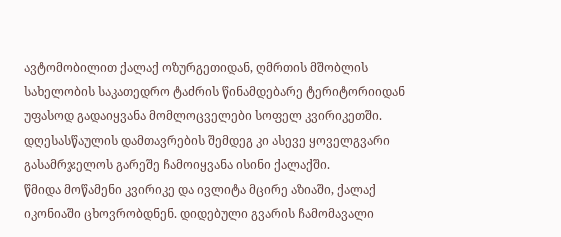ავტომობილით ქალაქ ოზურგეთიდან, ღმრთის მშობლის სახელობის საკათედრო ტაძრის წინამდებარე ტერიტორიიდან უფასოდ გადაიყვანა მომლოცველები სოფელ კვირიკეთში. დღესასწაულის დამთავრების შემდეგ კი ასევე ყოველგვარი გასამრჯელოს გარეშე ჩამოიყვანა ისინი ქალაქში.
წმიდა მოწამენი კვირიკე და ივლიტა მცირე აზიაში, ქალაქ იკონიაში ცხოვრობდნენ. დიდებული გვარის ჩამომავალი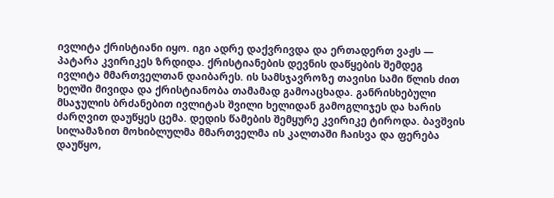ივლიტა ქრისტიანი იყო. იგი ადრე დაქვრივდა და ერთადერთ ვაჟს — პატარა კვირიკეს ზრდიდა. ქრისტიანების დევნის დაწყების შემდეგ ივლიტა მმართველთან დაიბარეს. ის სამსჯავროზე თავისი სამი წლის ძით ხელში მივიდა და ქრისტიანობა თამამად გამოაცხადა. განრისხებული მსაჯულის ბრძანებით ივლიტას შვილი ხელიდან გამოგლიჯეს და ხარის ძარღვით დაუწყეს ცემა. დედის წამების შემყურე კვირიკე ტიროდა. ბავშვის სილამაზით მოხიბლულმა მმართველმა ის კალთაში ჩაისვა და ფერება დაუწყო,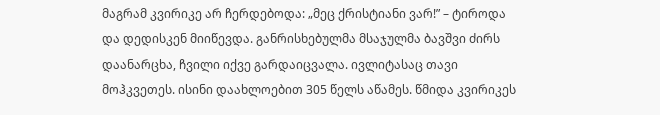მაგრამ კვირიკე არ ჩერდებოდა: „მეც ქრისტიანი ვარ!” – ტიროდა და დედისკენ მიიწევდა. განრისხებულმა მსაჯულმა ბავშვი ძირს დაანარცხა, ჩვილი იქვე გარდაიცვალა. ივლიტასაც თავი მოჰკვეთეს. ისინი დაახლოებით 305 წელს აწამეს. წმიდა კვირიკეს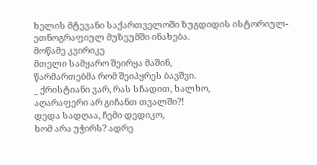ხელის მტევანი საქართველოში ზუგდიდის ისტორიულ-ეთნოგრაფიულ მუზეუმში ინახება.
მოწამე კვირიკე
მთელი სამყარო შეირყა მაშინ,
წარმართებმა რომ შეიპყრეს ბავშვი.
_ ქრისტიანი ვარ, რას სჩადით, ხალხო,
აღარაფერი არ გიჩანთ თვალში?!
დედა სადღაა, ჩემი დედიკო,
ხომ არა უჭირს? ადრე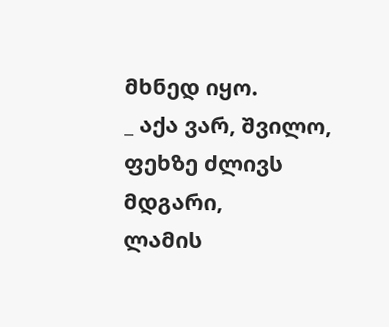მხნედ იყო.
_ აქა ვარ, შვილო, ფეხზე ძლივს მდგარი,
ლამის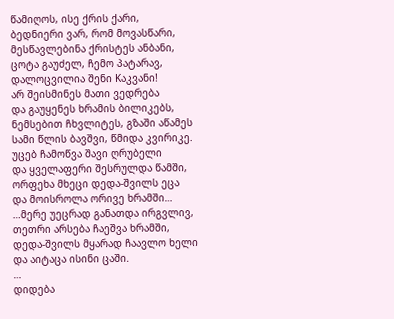წამიღოს, ისე ქრის ქარი,
ბედნიერი ვარ, რომ მოვასწარი,
მესწავლებინა ქრისტეს ანბანი,
ცოტა გაუძელ, ჩემო პატარავ,
დალოცვილია შენი Kაკვანი!
არ შეისმინეს მათი ვედრება
და გაუყენეს ხრამის ბილიკებს,
ნემსებით ჩხვლიტეს, გზაში აწამეს
სამი წლის ბავშვი, წმიდა კვირიკე.
უცებ ჩამოწვა შავი ღრუბელი
და ყველაფერი შესრულდა წამში,
ორფეხა მხეცი დედა-შვილს ეცა
და მოისროლა ორივე ხრამში…
…მერე უეცრად განათდა ირგვლივ,
თეთრი არსება ჩაეშვა ხრამში,
დედა-შვილს მყარად ჩაავლო ხელი
და აიტაცა ისინი ცაში.
…
დიდება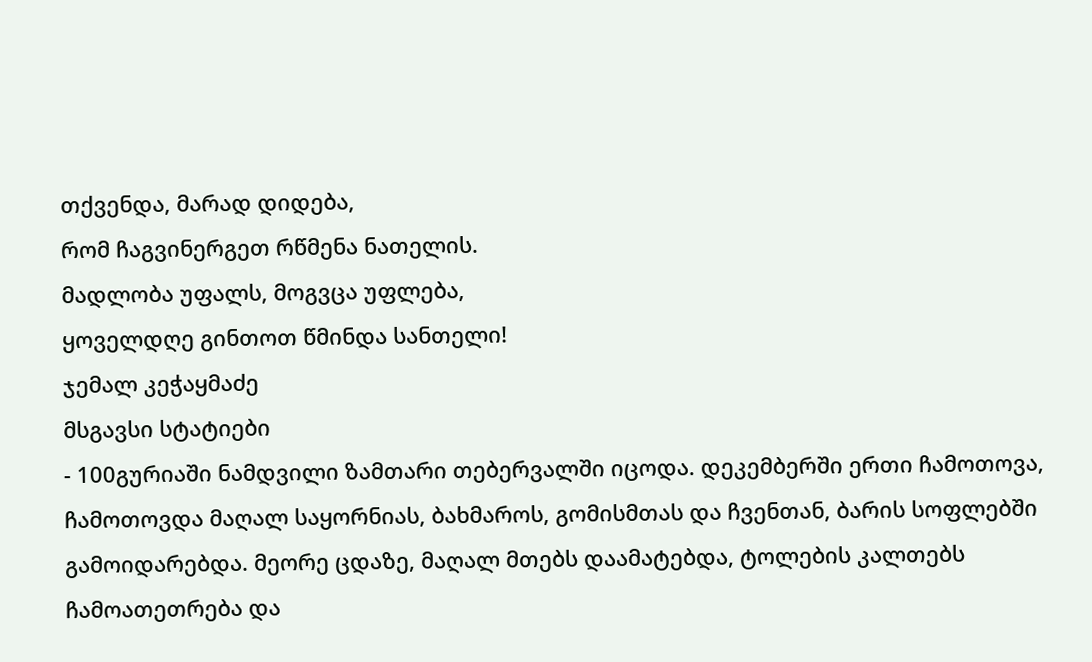თქვენდა, მარად დიდება,
რომ ჩაგვინერგეთ რწმენა ნათელის.
მადლობა უფალს, მოგვცა უფლება,
ყოველდღე გინთოთ წმინდა სანთელი!
ჯემალ კეჭაყმაძე
მსგავსი სტატიები
- 100გურიაში ნამდვილი ზამთარი თებერვალში იცოდა. დეკემბერში ერთი ჩამოთოვა, ჩამოთოვდა მაღალ საყორნიას, ბახმაროს, გომისმთას და ჩვენთან, ბარის სოფლებში გამოიდარებდა. მეორე ცდაზე, მაღალ მთებს დაამატებდა, ტოლების კალთებს ჩამოათეთრება და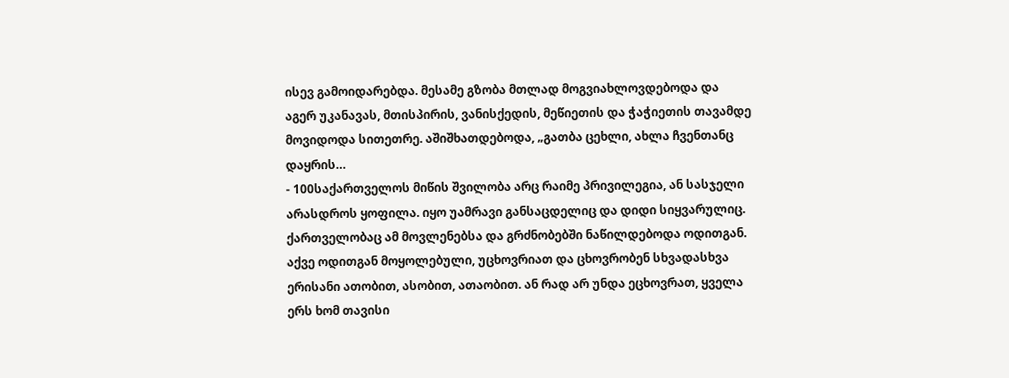ისევ გამოიდარებდა. მესამე გზობა მთლად მოგვიახლოვდებოდა და აგერ უკანავას, მთისპირის, ვანისქედის, მეწიეთის და ჭაჭიეთის თავამდე მოვიდოდა სითეთრე. აშიშხათდებოდა, „გათბა ცეხლი, ახლა ჩვენთანც დაყრის…
- 100საქართველოს მიწის შვილობა არც რაიმე პრივილეგია, ან სასჯელი არასდროს ყოფილა. იყო უამრავი განსაცდელიც და დიდი სიყვარულიც. ქართველობაც ამ მოვლენებსა და გრძნობებში ნაწილდებოდა ოდითგან. აქვე ოდითგან მოყოლებული, უცხოვრიათ და ცხოვრობენ სხვადასხვა ერისანი ათობით, ასობით, ათაობით. ან რად არ უნდა ეცხოვრათ, ყველა ერს ხომ თავისი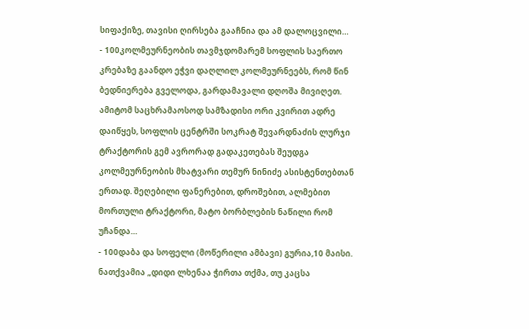სიფაქიზე, თავისი ღირსება გააჩნია და ამ დალოცვილი…
- 100კოლმეურნეობის თავმჯდომარემ სოფლის საერთო კრებაზე გაანდო ეჭვი დაღლილ კოლმეურნეებს, რომ წინ ბედნიერება გველოდა, გარდამავალი დღოშა მივიღეთ. ამიტომ საცხრამაოსოდ სამზადისი ორი კვირით ადრე დაიწყეს, სოფლის ცენტრში სოკრატ შევარდნაძის ლურჯი ტრაქტორის გემ ავრორად გადაკეთებას შეუდგა კოლმეურნეობის მხატვარი თემურ ნინიძე ასისტენთებთან ერთად. შეღებილი ფანერებით, დროშებით, ალმებით მორთული ტრაქტორი, მატო ბორბლების ნაწილი რომ უჩანდა…
- 100დაბა და სოფელი (მოწერილი ამბავი) გურია,10 მაისი. ნათქვამია „დიდი ლხენაა ჭირთა თქმა, თუ კაცსა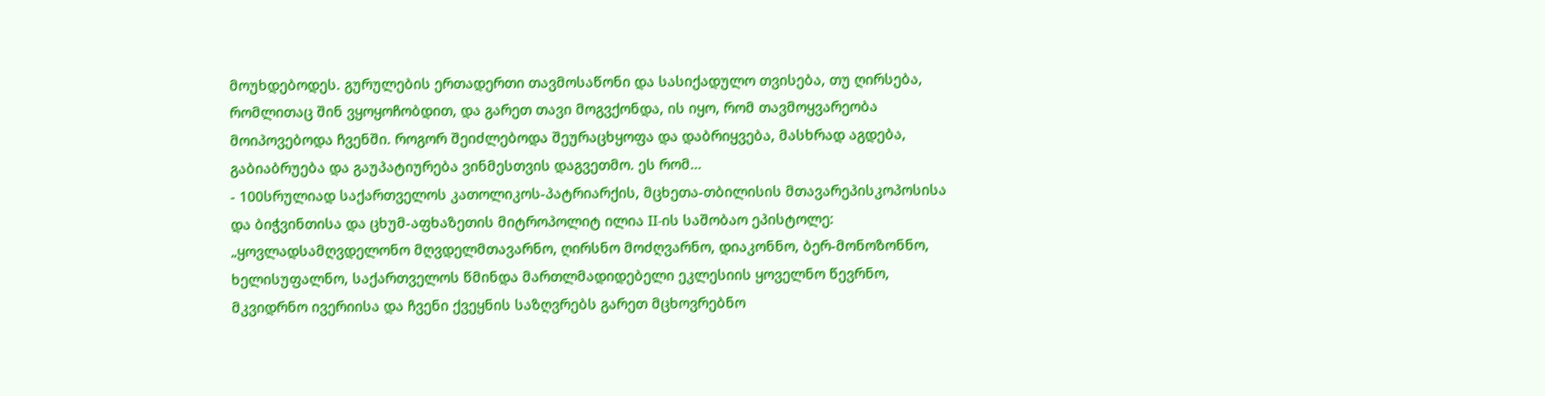მოუხდებოდეს. გურულების ერთადერთი თავმოსაწონი და სასიქადულო თვისება, თუ ღირსება, რომლითაც შინ ვყოყოჩობდით, და გარეთ თავი მოგვქონდა, ის იყო, რომ თავმოყვარეობა მოიპოვებოდა ჩვენში. როგორ შეიძლებოდა შეურაცხყოფა და დაბრიყვება, მასხრად აგდება, გაბიაბრუება და გაუპატიურება ვინმესთვის დაგვეთმო. ეს რომ…
- 100სრულიად საქართველოს კათოლიკოს-პატრიარქის, მცხეთა-თბილისის მთავარეპისკოპოსისა და ბიჭვინთისა და ცხუმ-აფხაზეთის მიტროპოლიტ ილია II-ის საშობაო ეპისტოლე: „ყოვლადსამღვდელონო მღვდელმთავარნო, ღირსნო მოძღვარნო, დიაკონნო, ბერ-მონოზონნო, ხელისუფალნო, საქართველოს წმინდა მართლმადიდებელი ეკლესიის ყოველნო წევრნო, მკვიდრნო ივერიისა და ჩვენი ქვეყნის საზღვრებს გარეთ მცხოვრებნო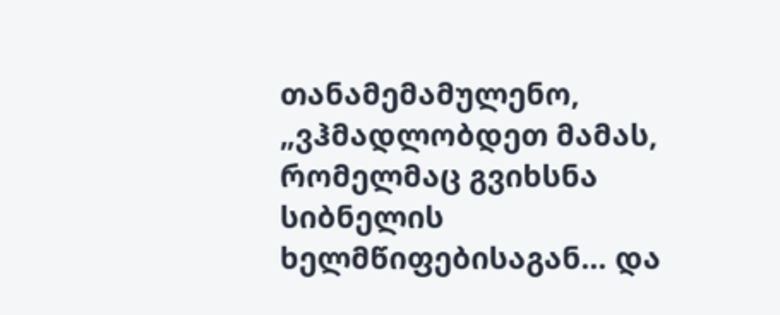თანამემამულენო, „ვჰმადლობდეთ მამას, რომელმაც გვიხსნა სიბნელის ხელმწიფებისაგან… და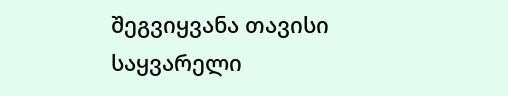შეგვიყვანა თავისი საყვარელი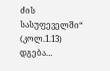ძის სასუფეველში“ (კოლ.1.13) დგება…